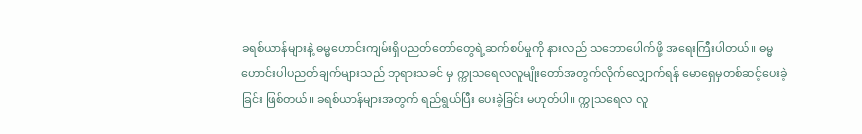ခရစ်ယာန်များနဲ့ ဓမ္မဟောင်းကျမ်းရှိပညတ်တော်တွေရဲ့ဆက်စပ်မှုကို နားလည် သဘောပေါက်ဖို့ အရေးကြီးပါတယ်။ ဓမ္မဟောင်းပါပညတ်ချက်များသည် ဘုရားသခင် မှ က္ကုသရေလလူမျိုးတော်အတွက်လိုက်လျှောက်ရန် မောရှေမှတစ်ဆင့်ပေးခဲ့ခြင်း ဖြစ်တယ်။ ခရစ်ယာန်များအတွက် ရည်ရွယ်ပြီး ပေးခဲ့ခြင်း မဟုတ်ပါ။ က္ကုသရေလ လူ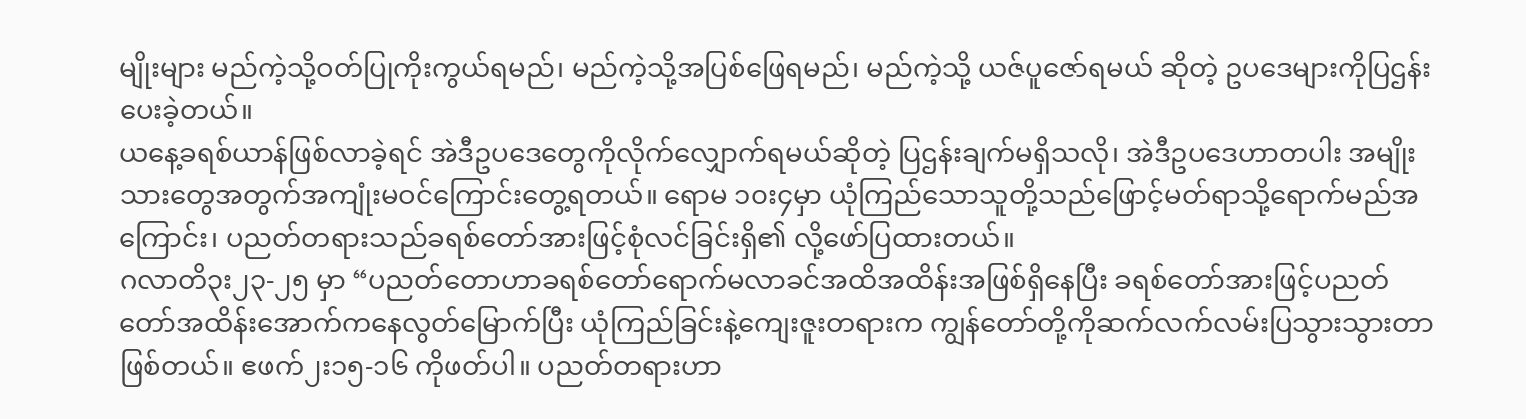မျိုးများ မည်ကဲ့သို့ဝတ်ပြုကိုးကွယ်ရမည်၊ မည်ကဲ့သို့အပြစ်ဖြေရမည်၊ မည်ကဲ့သို့ ယဇ်ပူဇော်ရမယ် ဆိုတဲ့ ဥပဒေများကိုပြဌန်းပေးခဲ့တယ်။
ယနေ့ခရစ်ယာန်ဖြစ်လာခဲ့ရင် အဲဒီဥပဒေတွေကိုလိုက်လျှောက်ရမယ်ဆိုတဲ့ ပြဌန်းချက်မရှိသလို၊ အဲဒီဥပဒေဟာတပါး အမျိုးသားတွေအတွက်အကျုံးမဝင်ကြောင်းတွေ့ရတယ်။ ရောမ ၁၀း၄မှာ ယုံကြည်သောသူတို့သည်ဖြောင့်မတ်ရာသို့ရောက်မည်အကြောင်း၊ ပညတ်တရားသည်ခရစ်တော်အားဖြင့်စုံလင်ခြင်းရှိ၏ လို့ဖော်ပြထားတယ်။
ဂလာတိ၃း၂၃-၂၅ မှာ “ပညတ်တောဟာခရစ်တော်ရောက်မလာခင်အထိအထိန်းအဖြစ်ရှိနေပြီး ခရစ်တော်အားဖြင့်ပညတ်တော်အထိန်းအောက်ကနေလွတ်မြောက်ပြီး ယုံကြည်ခြင်းနဲ့ကျေးဇူးတရားက ကျွန်တော်တို့ကိုဆက်လက်လမ်းပြသွားသွားတာဖြစ်တယ်။ ဧဖက်၂း၁၅-၁၆ ကိုဖတ်ပါ။ ပညတ်တရားဟာ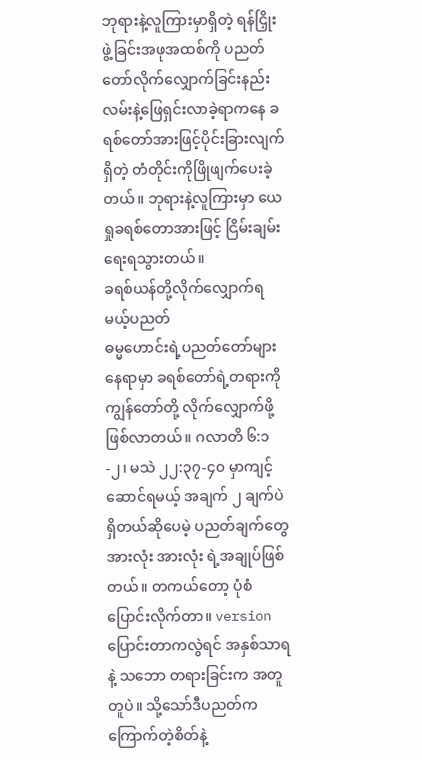ဘုရားနဲ့လူကြားမှာရှိတဲ့ ရန်ငြှိုးဖွဲ့ခြင်းအဖုအထစ်ကို ပညတ်တော်လိုက်လျှောက်ခြင်းနည်းလမ်းနဲ့ဖြေရှင်းလာခဲ့ရာကနေ ခရစ်တော်အားဖြင့်ပိုင်းခြားလျက်ရှိတဲ့ တံတိုင်းကိုဖြိုဖျက်ပေးခဲ့တယ်။ ဘုရားနဲ့လူကြားမှာ ယေရှုခရစ်တောအားဖြင့် ငြိမ်းချမ်းရေးရသွားတယ်။
ခရစ်ယန်တို့လိုက်လျှောက်ရမယ့်ပညတ်
ဓမ္မဟောင်းရဲ့ပညတ်တော်များ နေရာမှာ ခရစ်တော်ရဲ့တရားကို ကျွန်တော်တို့ လိုက်လျှောက်ဖို့ ဖြစ်လာတယ်။ ဂလာတိ ၆:၁-၂၊ မသဲ ၂၂:၃၇-၄၀ မှာကျင့်ဆောင်ရမယ့် အချက် ၂ ချက်ပဲရှိတယ်ဆိုပေမဲ့ ပညတ်ချက်တွေအားလုံး အားလုံး ရဲ့အချုပ်ဖြစ်တယ်။ တကယ်တော့ ပုံစံပြောင်းလိုက်တာ။ version ပြောင်းတာကလွဲရင် အနှစ်သာရ နဲ့ သဘော တရားခြင်းက အတူတူပဲ။ သို့သော်ဒီပညတ်က ကြောက်တဲ့စိတ်နဲ့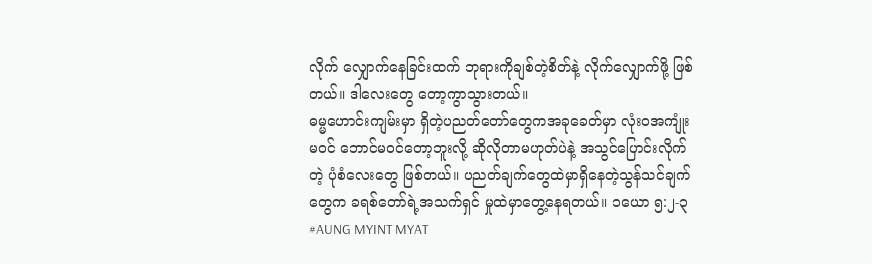လိုက် လျှောက်နေခြင်းထက် ဘုရားကိုချစ်တဲ့စိတ်နဲ့ လိုက်လျှောက်ဖို့ ဖြစ်တယ်။ ဒါလေးတွေ တော့ကွာသွားတယ်။
ဓမ္မဟောင်းကျမ်းမှာ ရှိတဲ့ပညတ်တော်တွေကအခုခေတ်မှာ လုံးဝအကျုံးမဝင် ဘောင်မဝင်တော့ဘူးလို့ ဆိုလိုတာမဟုတ်ပဲနဲ့ အသွင်ပြောင်းလိုက်တဲ့ ပုံစံလေးတွေ ဖြစ်တယ်။ ပညတ်ချက်တွေထဲမှာရှိနေတဲ့သွန်သင်ချက်တွေက ခရစ်တော်ရဲ့အသက်ရှင် မှုထဲမှာတွေ့နေရတယ်။ ၁ယော ၅:၂-၃
#AUNG MYINT MYAT